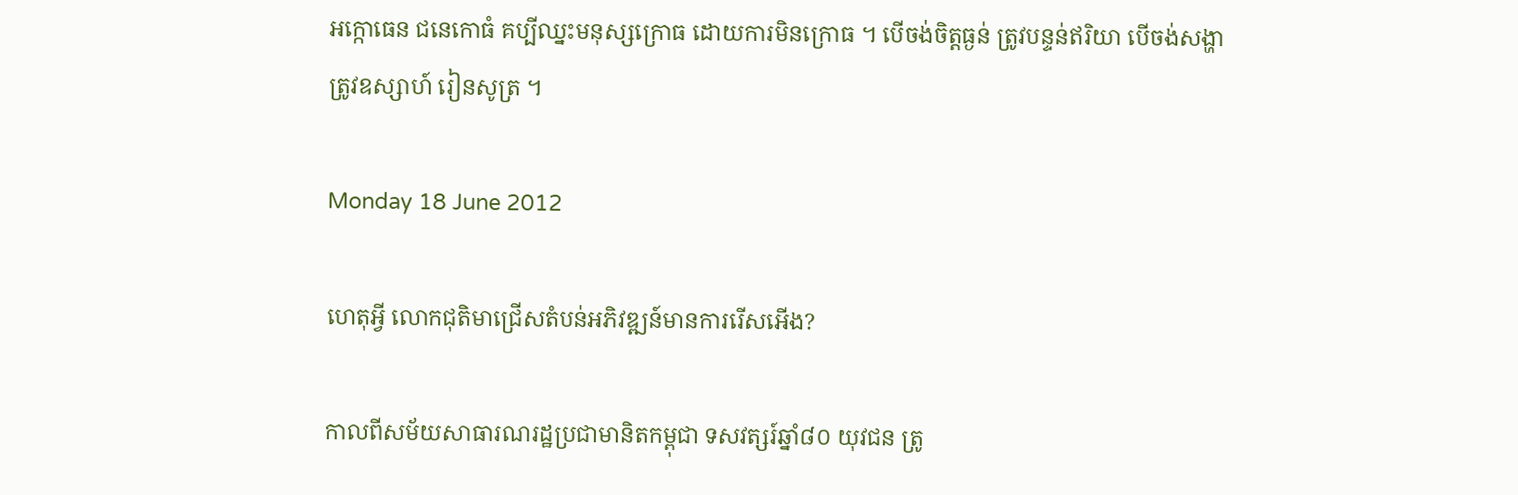អក្កោធេន ជនេកោធំ គប្បីឈ្នះមនុស្សក្រោធ ដោយការមិនក្រោធ ។ បើចង់ចិត្តធ្ងន់ ត្រូវបន្ទន់ឥរិយា បើចង់សង្ហា ត្រូវឧស្សាហ៍ រៀនសូត្រ ។

Monday 18 June 2012

ហេតុអ្វី លោកជុតិមាជ្រើសតំបន់អភិវឌ្ឍន៍មានការរើសអើង?

កាលពីសម័យសាធារណរដ្ឋប្រជាមានិតកម្ពុជា ទសវត្សរ៍ឆ្នាំ៨០ យុវជន ត្រូ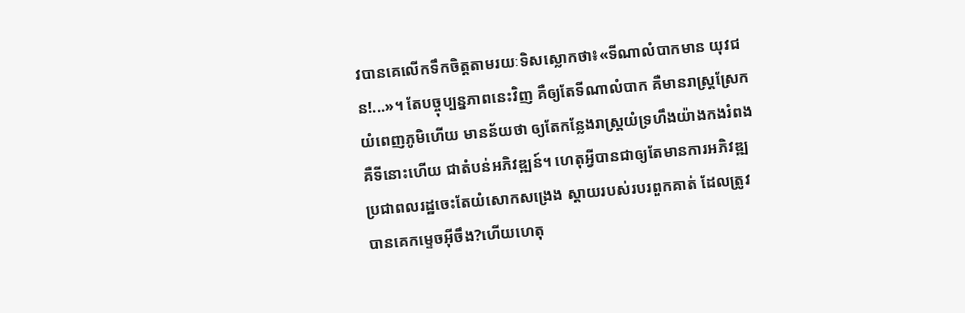វបានគេលើកទឹកចិត្តតាមរយៈទិសស្លោកថា៖«ទីណាលំបាកមាន យុវជន!...»។ តែបច្ចុប្បន្នភាពនេះវិញ គឺឲ្យតែទីណាលំបាក គឺមានរាស្រ្តស្រែកយំពេញភូមិហើយ មានន័យថា ឲ្យតែកន្លែងរាស្រ្តយំទ្រហឹងយ៉ាងកងរំពង គឺទីនោះហើយ ជាតំបន់អភិវឌ្ឍន៍។ ហេតុអ្វីបានជាឲ្យតែមានការអភិវឌ្ឍ ប្រជាពលរដ្ឋចេះតែយំសោកសង្រេង ស្តាយរបស់របរពួកគាត់ ដែលត្រូវបានគេកម្ទេចអ៊ីចឹង?ហើយហេតុ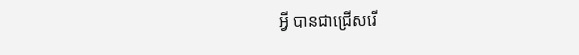អ្វី បានជាជ្រើសរើ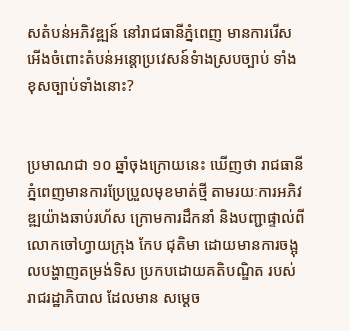សតំបន់អភិវឌ្ឍន៍ នៅរាជធានីភ្នំពេញ មានការរើសអើងចំពោះតំបន់អន្តោប្រវេសន៍ទំាងស្របច្បាប់ ទាំងខុសច្បាប់ទាំងនោះ?


ប្រមាណជា ១០ ឆ្នាំចុងក្រោយនេះ ឃើញថា រាជធានីភ្នំពេញមានការប្រែប្រួលមុខមាត់ថ្មី តាមរយៈការអភិវឌ្ឍយ៉ាងឆាប់រហ័ស ក្រោមការដឹកនាំ និងបញ្ជាផ្ទាល់ពីលោកចៅហ្វាយក្រុង កែប ជុតិមា ដោយមានការចង្អុលបង្ហាញតម្រង់ទិស ប្រកបដោយគតិបណ្ឌិត របស់រាជរដ្ឋាភិបាល ដែលមាន សម្តេច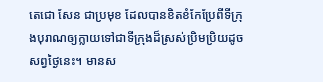តេជោ សែន ជាប្រមុខ ដែលបានខិតខំកែប្រែពីទីក្រុងបុរាណឲ្យក្លាយទៅជាទីក្រុងដ៏ស្រស់ប្រិមប្រិយដូចសព្វថ្ងៃនេះ។ មានស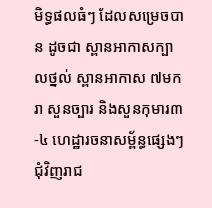មិទ្ធផលធំៗ ដែលសម្រេចបាន ដូចជា ស្ពានអាកាសក្បាលថ្នល់ ស្ពានអាកាស ៧មករា សួនច្បារ និងសួនកុមារ៣-៤ ហេដ្ឋារចនាសម្ព័ន្ធផ្សេងៗជុំវិញរាជ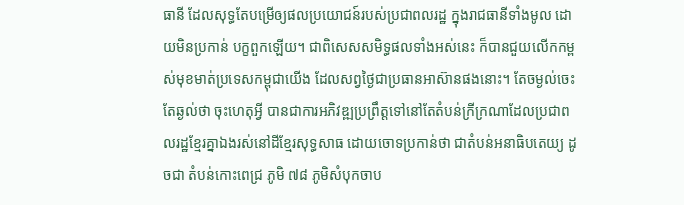ធានី ដែលសុទ្ធតែបម្រើឲ្យផលប្រយោជន៍របស់ប្រជាពលរដ្ឋ ក្នុងរាជធានីទាំងមូល ដោយមិនប្រកាន់ បក្ខពួកឡើយ។ ជាពិសេសសមិទ្ធផលទាំងអស់នេះ ក៏បានជួយលើកកម្ពស់មុខមាត់ប្រទេសកម្ពុជាយើង ដែលសព្វថ្ងៃជាប្រធានអាស៊ានផងនោះ។ តែចម្ងល់ចេះតែឆ្ងល់ថា ចុះហេតុអី្វ បានជាការអភិវឌ្ឍប្រព្រឹត្តទៅនៅតែតំបន់ក្រីក្រណាដែលប្រជាពលរដ្ឋខ្មែរគ្នាឯងរស់នៅដីខ្មែរសុទ្ធសាធ ដោយចោទប្រកាន់ថា ជាតំបន់អនាធិបតេយ្យ ដូចជា តំបន់កោះពេជ្រ ភូមិ ៧៨ ភូមិសំបុកចាប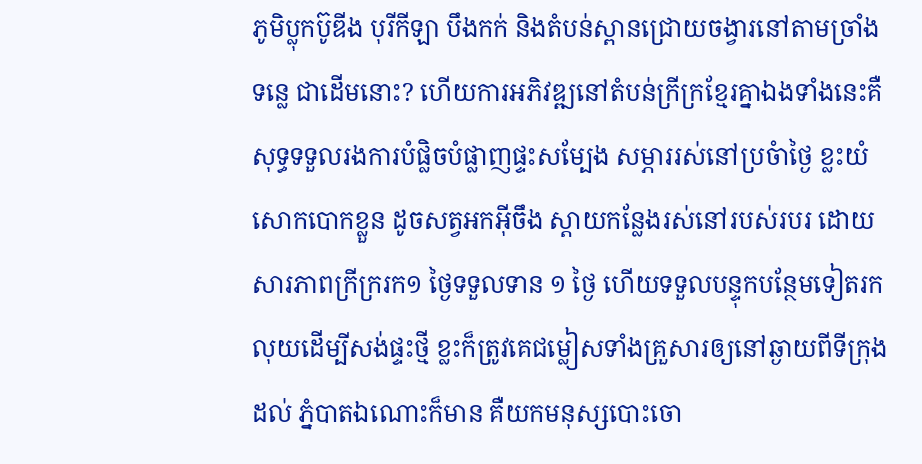ភូមិប្លុកប៊ូឌីង បុរីកីឡា បឹងកក់ និងតំបន់ស្ពានជ្រោយចង្វារនៅតាមច្រាំងទន្លេ ជាដើមនោះ? ហើយការអភិវឌ្ឍនៅតំបន់ក្រីក្រខ្មែរគ្នាឯងទាំងនេះគឺសុទ្ធទទួលរងការបំផ្លិចបំផ្លាញផ្ទះសម្បែង សម្ភាររស់នៅប្រចំាថ្ងៃ ខ្លះយំសោកបោកខ្លួន ដូចសត្វអកអ៊ីចឹង ស្តាយកន្លែងរស់នៅរបស់របរ ដោយសារភាពក្រីក្ររក១ ថ្ងៃទទួលទាន ១ ថ្ងៃ ហើយទទួលបន្ទុកបន្ថែមទៀតរកលុយដើម្បីសង់ផ្ទះថ្មី ខ្លះក៏ត្រូវគេជម្លៀសទាំងគ្រួសារឲ្យនៅឆ្ងាយពីទីក្រុងដល់ ភ្នំបាតឯណោះក៏មាន គឺយកមនុស្សបោះចោ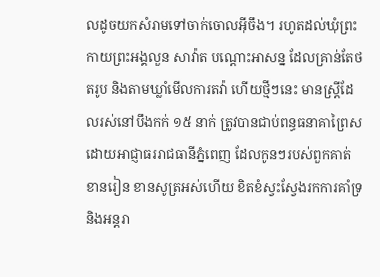លដូចយកសំរាមទៅចាក់ចោលអ៊ីចឹង។ រហូតដល់ឃុំព្រះកាយព្រះអង្គលួន សាវ៉ាត បណ្តោះអាសន្ន ដែលគ្រាន់តែថតរូប និងតាមឃ្លាំមើលការតវ៉ា ហើយថ្មីៗនេះ មានស្រ្តីដែលរស់នៅបឹងកក់ ១៥ នាក់ ត្រូវបានជាប់ពន្ធធនាគាព្រៃស ដោយអាជ្ញាធររាជធានីភ្នំពេញ ដែលកូនៗរបស់ពួកគាត់ខានរៀន ខានសូត្រអស់ហើយ ខិតខំស្វះស្វែងរកការគាំទ្រ និងអន្តរា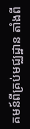គមន៍ពីគ្រប់មជ្ឈដ្ឋាន តាំងពី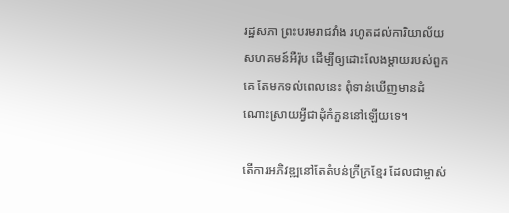រដ្ឋសភា ព្រះបរមរាជវាំង រហូតដល់ការិយាល័យសហគមន៍អឺរ៉ុប ដើម្បីឲ្យដោះលែងម្តាយរបស់ពួកគេ តែមកទល់ពេលនេះ ពុំទាន់ឃើញមានដំណោះស្រាយអ្វីជាដុំកំភួននៅឡើយទេ។

តើការអភិវឌ្ឍនៅតែតំបន់ក្រីក្រខ្មែរ ដែលជាម្ចាស់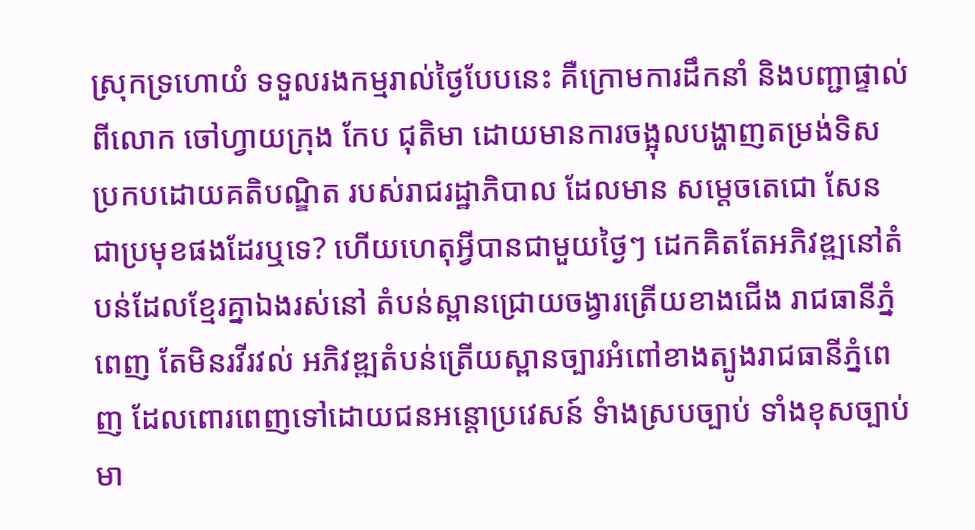ស្រុកទ្រហោយំ ទទួលរងកម្មរាល់ថ្ងៃបែបនេះ គឺក្រោមការដឹកនាំ និងបញ្ជាផ្ទាល់ពីលោក ចៅហ្វាយក្រុង កែប ជុតិមា ដោយមានការចង្អុលបង្ហាញតម្រង់ទិស ប្រកបដោយគតិបណ្ឌិត របស់រាជរដ្ឋាភិបាល ដែលមាន សម្តេចតេជោ សែន ជាប្រមុខផងដែរឬទេ? ហើយហេតុអ្វីបានជាមួយថ្ងៃៗ ដេកគិតតែអភិវឌ្ឍនៅតំបន់ដែលខ្មែរគ្នាឯងរស់នៅ តំបន់ស្ពានជ្រោយចង្វារត្រើយខាងជើង រាជធានីភ្នំពេញ តែមិនរវីរវល់ អភិវឌ្ឍតំបន់ត្រើយស្ពានច្បារអំពៅខាងត្បូងរាជធានីភ្នំពេញ ដែលពោរពេញទៅដោយជនអន្តោប្រវេសន៍ ទំាងស្របច្បាប់ ទាំងខុសច្បាប់ មា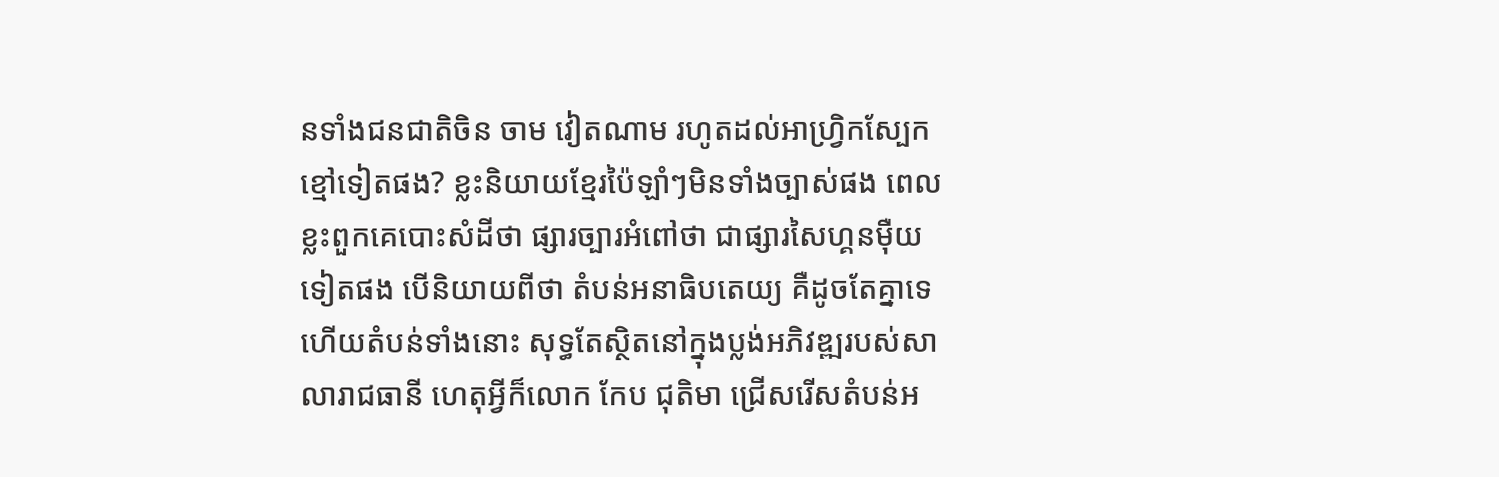នទាំងជនជាតិចិន ចាម វៀតណាម រហូតដល់អាហ្វ្រិកស្បែកខ្មៅទៀតផង? ខ្លះនិយាយខ្មែរប៉ៃឡាំៗមិនទាំងច្បាស់ផង ពេលខ្លះពួកគេបោះសំដីថា ផ្សារច្បារអំពៅថា ជាផ្សារសៃហ្គនម៉ឺយទៀតផង បើនិយាយពីថា តំបន់អនាធិបតេយ្យ គឺដូចតែគ្នាទេ ហើយតំបន់ទាំងនោះ សុទ្ធតែស្ថិតនៅក្នុងប្លង់អភិវឌ្ឍរបស់សាលារាជធានី ហេតុអ្វីក៏លោក កែប ជុតិមា ជ្រើសរើសតំបន់អ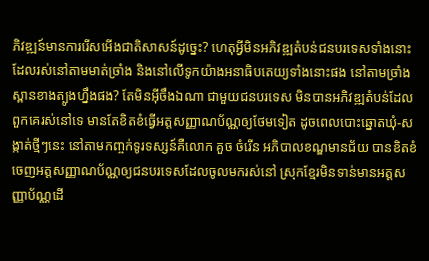ភិវឌ្ឍន៍មានការរើសអើងជាតិសាសន៍ដូច្នេះ? ហេតុអ្វីមិនអភិវឌ្ឍតំបន់ជនបរទេសទាំងនោះ ដែលរស់នៅតាមមាត់ច្រាំង និងនៅលើទូកយ៉ាងអនាធិបតេយ្យទាំងនោះផង នៅតាមច្រាំងស្ពានខាងត្បូងហ្នឹងផង? តែមិនអ៊ីចឹងឯណា ជាមួយជនបរទេស មិនបានអភិវឌ្ឍតំបន់ដែលពួកគេរស់នៅទេ មានតែខិតខំធ្វើអត្តសញ្ញាណប័ណ្ណឲ្យថែមទៀត ដូចពេលបោះឆ្នោតឃុំ-សង្កាត់ថ្មីៗនេះ នៅតាមកញ្ចក់ទូរទស្សន៍គឺលោក គួច ចំរើន អភិបាលខណ្ឌមានជ័យ បានខិតខំចេញអត្តសញ្ញាណប័ណ្ណឲ្យជនបរទេសដែលចូលមករស់នៅ ស្រុកខ្មែរមិនទាន់មានអត្តសញ្ញាប័ណ្ណដើ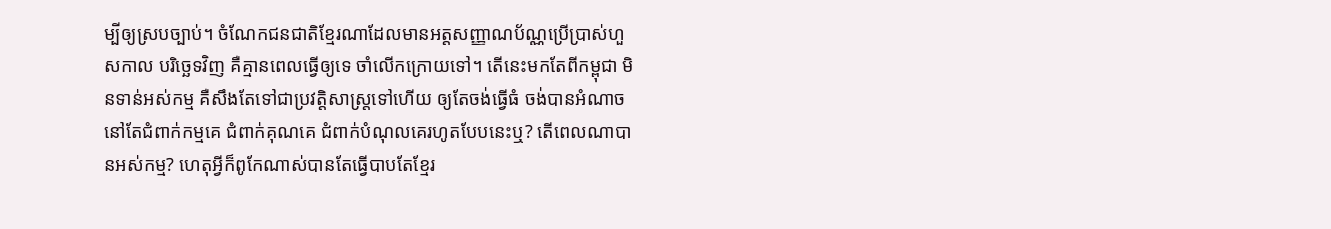ម្បីឲ្យស្របច្បាប់។ ចំណែកជនជាតិខ្មែរណាដែលមានអត្តសញ្ញាណប័ណ្ណប្រើប្រាស់ហួសកាល បរិច្ឆេទវិញ គឺគ្មានពេលធ្វើឲ្យទេ ចាំលើកក្រោយទៅ។ តើនេះមកតែពីកម្ពុជា មិនទាន់អស់កម្ម គឺសឹងតែទៅជាប្រវត្តិសាស្ត្រទៅហើយ ឲ្យតែចង់ធ្វើធំ ចង់បានអំណាចនៅតែជំពាក់កម្មគេ ជំពាក់គុណគេ ជំពាក់បំណុលគេរហូតបែបនេះឬ? តើពេលណាបានអស់កម្ម? ហេតុអ្វីក៏ពូកែណាស់បានតែធ្វើបាបតែខ្មែរ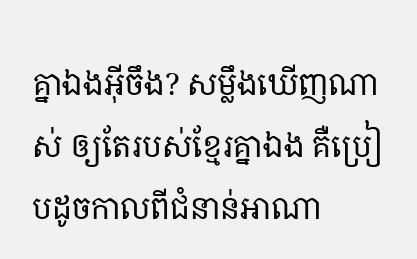គ្នាឯងអ៊ីចឹង? សម្លឹងឃើញណាស់ ឲ្យតែរបស់ខ្មែរគ្នាឯង គឺប្រៀបដូចកាលពីជំនាន់អាណា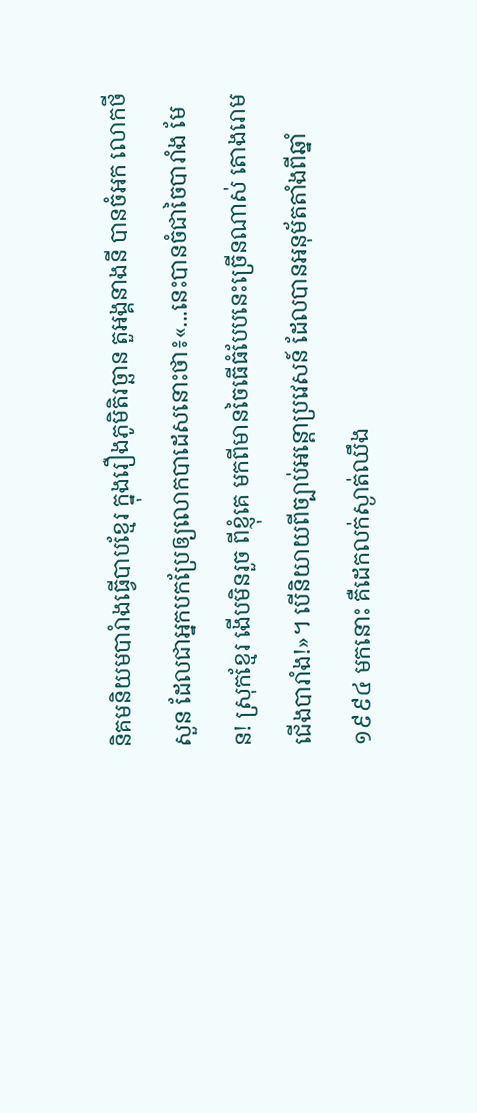និគមនិយមបារំាងធ្វើបាបខ្មែរ ក្នុងរឿងភូមិតិរច្ឆាន តួអង្គនាងនី បានចំអក លោកថីសួន ដែលជាអ្នកបកប្រែឲ្យលោកបាដេសនោះថា៖«...នេះបានចំជាចៃបារាំង មែន! ស្រុកខ្មែរ ងើបមិនរួច ពីខ្ញុំគេ មកពីមានចៃធើធំបែបនេះច្រើនណាស់ តោងរោមជើងបារាំង!»។ បើនិយាយពីច្បាប់អន្តោប្រវេសន៍ ដែលបានអនុម័តតាំងពីឆ្នាំ ១៩៩៤ មកនោះ គឺដេកលក់ស្ងាត់ឈឹង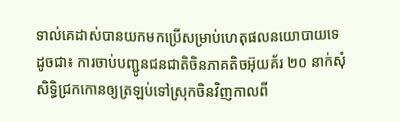ទាល់គេដាស់បានយកមកប្រើសម្រាប់ហេតុផលនយោបាយទេ ដូចជា៖ ការចាប់បញ្ជូនជនជាតិចិនភាគតិចអ៊ុយគ័រ ២០ នាក់សុំសិទិ្ធជ្រកកោនឲ្យត្រឡប់ទៅស្រុកចិនវិញកាលពី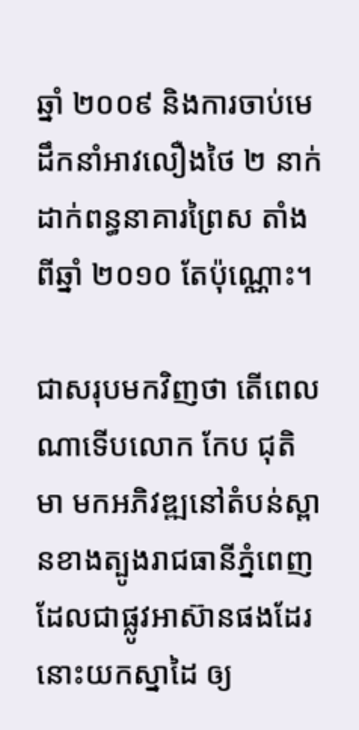ឆ្នាំ ២០០៩ និងការចាប់មេដឹកនាំអាវលឿងថៃ ២ នាក់ដាក់ពន្ធនាគារព្រៃស តាំងពីឆ្នាំ ២០១០ តែប៉ុណ្ណោះ។

ជាសរុបមកវិញថា តើពេលណាទើបលោក កែប ជុតិមា មកអភិវឌ្ឍនៅតំបន់ស្ពានខាងត្បូងរាជធានីភ្នំពេញ ដែលជាផ្លូវអាស៊ានផងដែរនោះយកស្នាដៃ ឲ្យ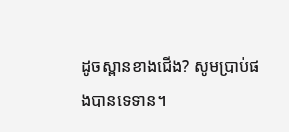ដូចស្ពានខាងជើង? សូមប្រាប់ផងបានទេទាន។